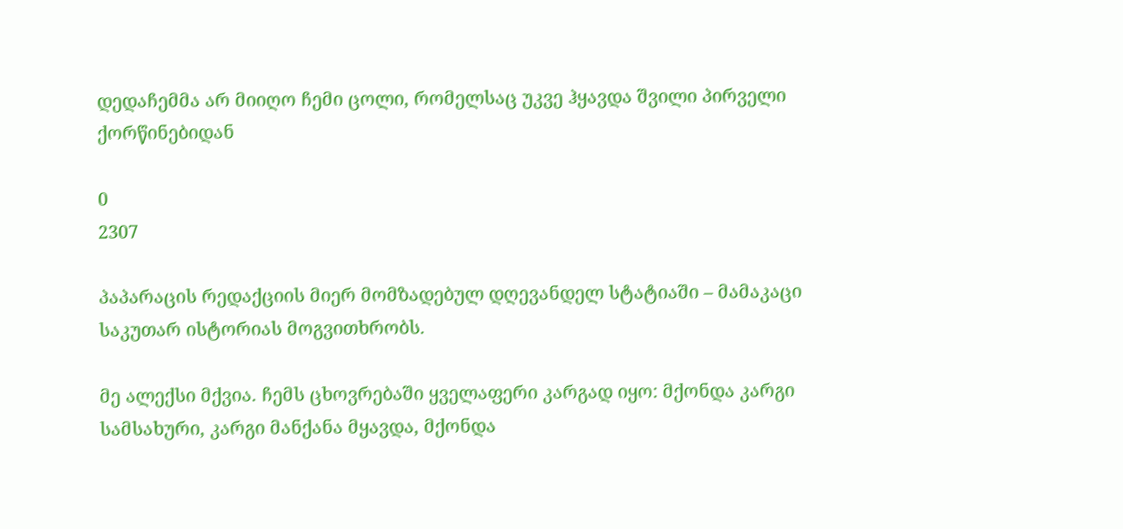დედაჩემმა არ მიიღო ჩემი ცოლი, რომელსაც უკვე ჰყავდა შვილი პირველი ქორწინებიდან

0
2307

პაპარაცის რედაქციის მიერ მომზადებულ დღევანდელ სტატიაში – მამაკაცი საკუთარ ისტორიას მოგვითხრობს.

მე ალექსი მქვია. ჩემს ცხოვრებაში ყველაფერი კარგად იყო: მქონდა კარგი სამსახური, კარგი მანქანა მყავდა, მქონდა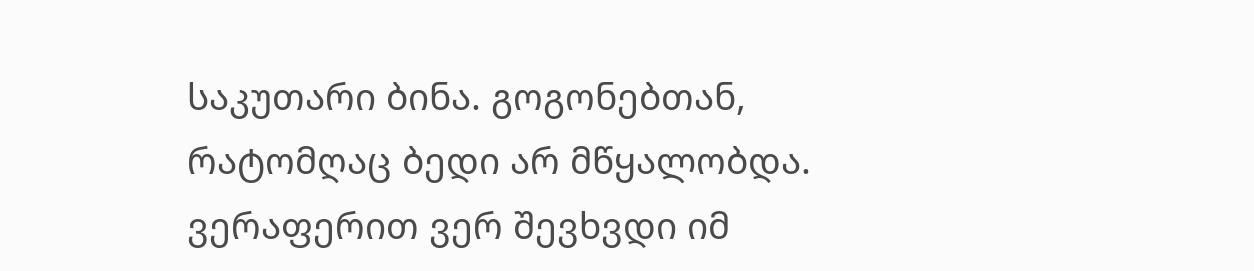საკუთარი ბინა. გოგონებთან, რატომღაც ბედი არ მწყალობდა. ვერაფერით ვერ შევხვდი იმ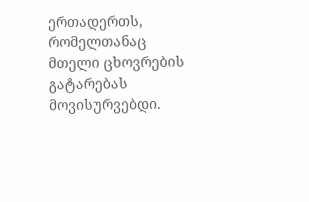ერთადერთს, რომელთანაც მთელი ცხოვრების გატარებას მოვისურვებდი.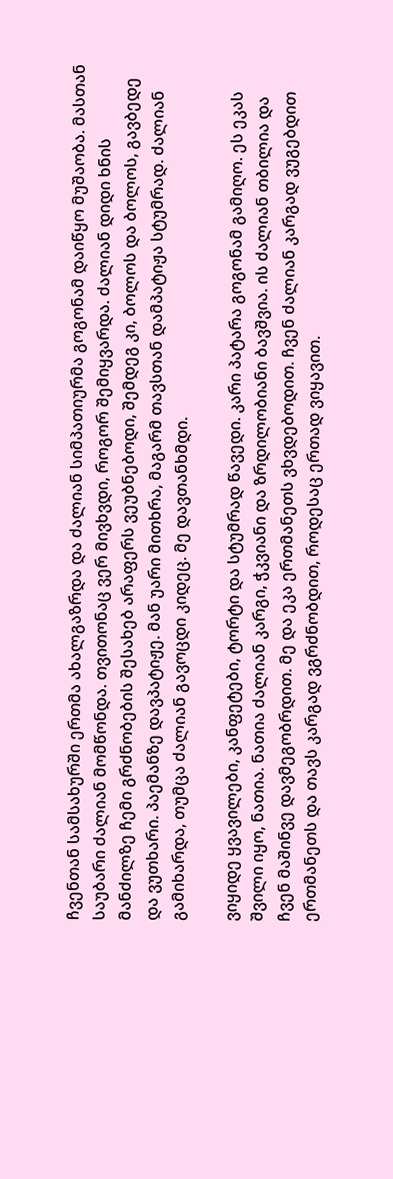ჩვენთან სამსახურში ერთმა ახალგაზრდა და ძალიან სიმპათიურმა გოგონამ დაიწყო მუშაობა. მასთან საუბარი ძალიან მომწონდა. თვითონაც ვერ მივხვდი, როგორ შემიყვარდა. ძალიან დიდი ხნის მანძილზე ჩემი გრძნობების შესახებ არაფერს ვეუბნებოდი, შემდეგ კი, ბოლოს და ბოლოს, გავბედე და ვუთხარი. პაემანზე დავპატიჟე. მან უარი მითხრა, მაგარმ თავსთან დამპატიჟა სტუმრად. ძალიან გამიხარდა, თუმცა ძალიან გავოცდი კიდეც. მე დავთანხმდი.

ვიყიდე ყვავილები, კანფეტები, ტორტი და სტუმრად წავედი. კარი პატარა გოგონამ გამიღო. ეს ეკას შვილი იყო, ნათია. ნათია ძალიან კარგი, ჭკვიანი და ზრდილობიანი ბავშვია. ის ძალიან თბილია და ჩვენ მაშინვე დავმეგობრდით. მე და ეკა ერთმანეთს ვხვდებოდით. ჩვენ ძალიან კარგად ვუგებდით ერთმანეთს და თავს კარგად ვგრძნობდით, როდესაც ერთად ვიყავით.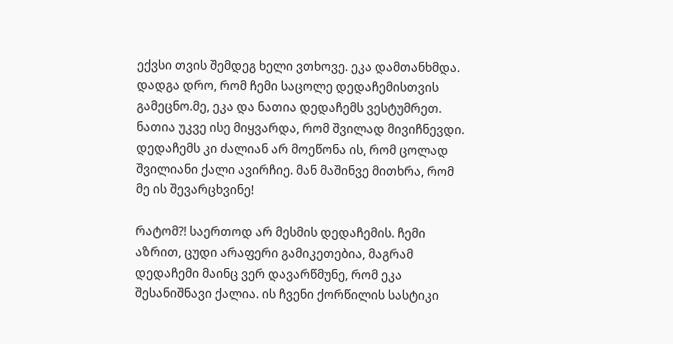ექვსი თვის შემდეგ ხელი ვთხოვე. ეკა დამთანხმდა. დადგა დრო, რომ ჩემი საცოლე დედაჩემისთვის გამეცნო.მე, ეკა და ნათია დედაჩემს ვესტუმრეთ. ნათია უკვე ისე მიყვარდა, რომ შვილად მივიჩნევდი. დედაჩემს კი ძალიან არ მოეწონა ის, რომ ცოლად შვილიანი ქალი ავირჩიე. მან მაშინვე მითხრა, რომ მე ის შევარცხვინე!

რატომ?! საერთოდ არ მესმის დედაჩემის. ჩემი აზრით, ცუდი არაფერი გამიკეთებია, მაგრამ დედაჩემი მაინც ვერ დავარწმუნე, რომ ეკა შესანიშნავი ქალია. ის ჩვენი ქორწილის სასტიკი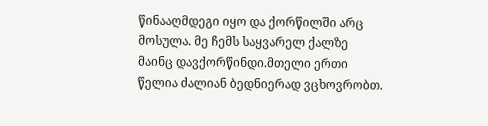წინააღმდეგი იყო და ქორწილში არც მოსულა. მე ჩემს საყვარელ ქალზე მაინც დავქორწინდი.მთელი ერთი წელია ძალიან ბედნიერად ვცხოვრობთ.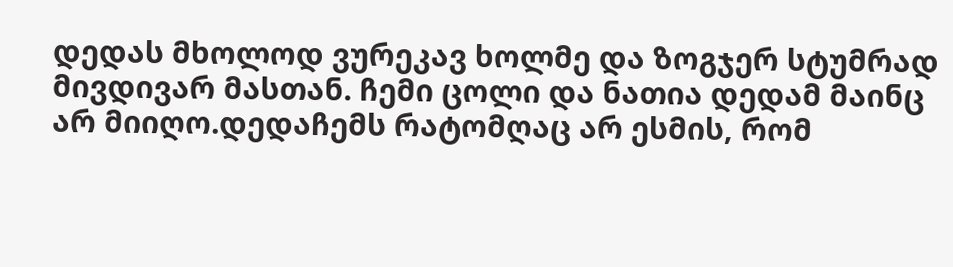დედას მხოლოდ ვურეკავ ხოლმე და ზოგჯერ სტუმრად მივდივარ მასთან. ჩემი ცოლი და ნათია დედამ მაინც არ მიიღო.დედაჩემს რატომღაც არ ესმის, რომ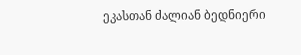ეკასთან ძალიან ბედნიერი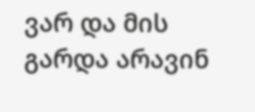ვარ და მის გარდა არავინ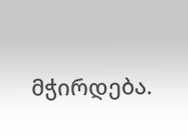მჭირდება.